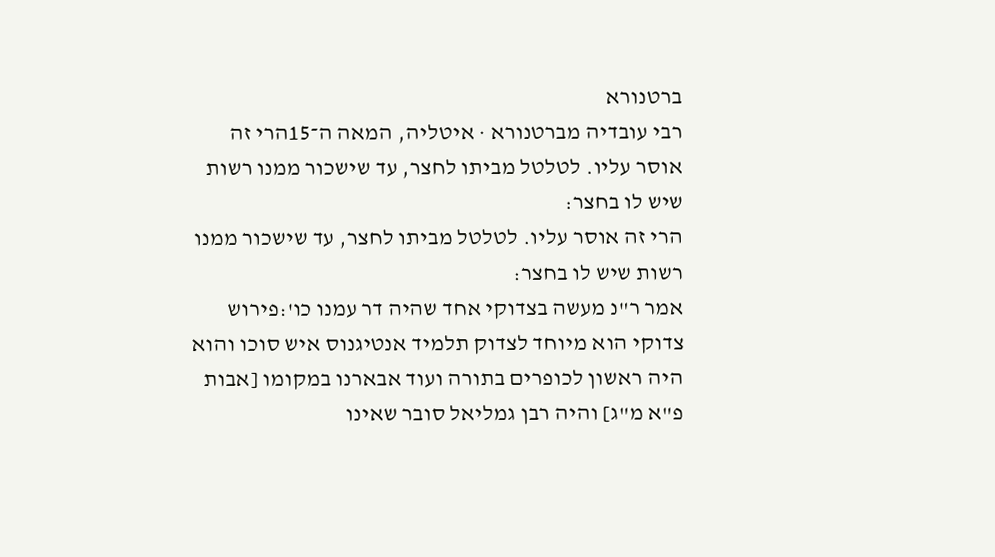ברטנורא
רבי עובדיה מברטנורא · איטליה, המאה ה־15הרי זה אוסר עליו. לטלטל מביתו לחצר, עד שישכור ממנו רשות שיש לו בחצר:
הרי זה אוסר עליו. לטלטל מביתו לחצר, עד שישכור ממנו רשות שיש לו בחצר:
אמר ר"נ מעשה בצדוקי אחד שהיה דר עמנו כו':פירוש צדוקי הוא מיוחד לצדוק תלמיד אנטיגנוס איש סוכו והוא היה ראשון לכופרים בתורה ועוד אבארנו במקומו [אבות פ"א מ"ג] והיה רבן גמליאל סובר שאינו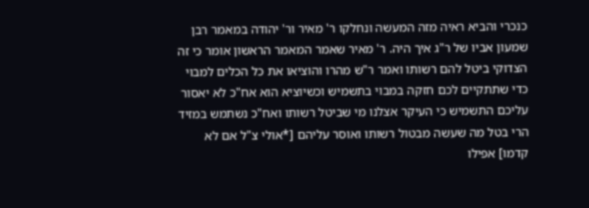כנכרי והביא ראיה מזה המעשה ונחלקו ר' מאיר ור' יהודה במאמר רבן שמעון אביו של ר"ג איך היה. ר' מאיר שאמר המאמר הראשון אומר כי זה הצדוקי ביטל להם רשותו ואמר ר"ש מהרו והוציאו את כל הכלים למבוי כדי שתתקיים לכם חזקה במבוי בתשמיש וכשיוציא הוא אח"כ לא יאסור עליכם התשמיש כי העיקר אצלנו מי שביטל רשותו ואח"כ נשתמש במזיד הרי בטל מה שעשה מבטול רשותו ואוסר עליהם [*אולי צ"ל אם לא קדמו] אפילו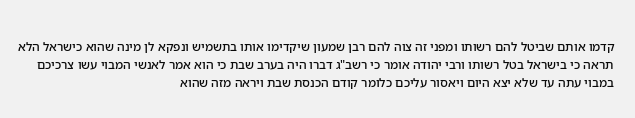קדמו אותם שביטל להם רשותו ומפני זה צוה להם רבן שמעון שיקדימו אותו בתשמיש ונפקא לן מינה שהוא כישראל הלא תראה כי בישראל בטל רשותו ורבי יהודה אומר כי רשב"ג דברו היה בערב שבת כי הוא אמר לאנשי המבוי עשו צרכיכם במבוי עתה עד שלא יצא היום ויאסור עליכם כלומר קודם הכנסת שבת ויראה מזה שהוא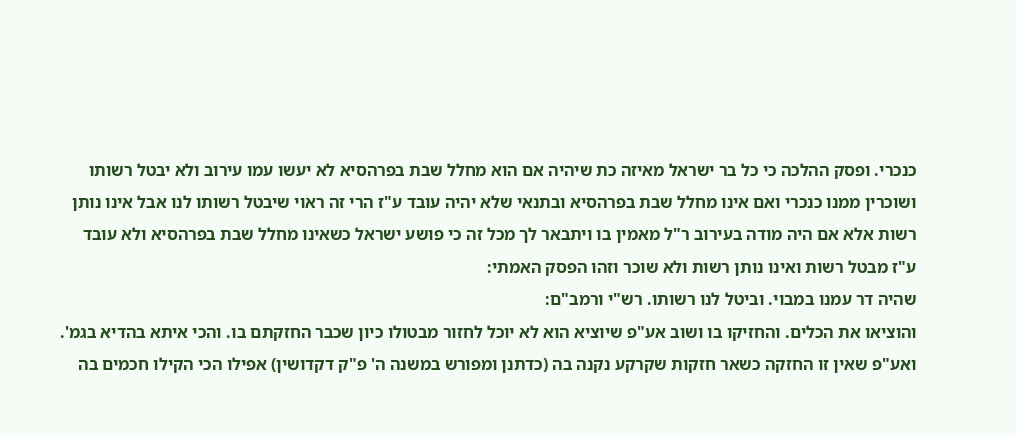כנכרי. ופסק ההלכה כי כל בר ישראל מאיזה כת שיהיה אם הוא מחלל שבת בפרהסיא לא יעשו עמו עירוב ולא יבטל רשותו ושוכרין ממנו כנכרי ואם אינו מחלל שבת בפרהסיא ובתנאי שלא יהיה עובד ע"ז הרי זה ראוי שיבטל רשותו לנו אבל אינו נותן רשות אלא אם היה מודה בעירוב ר"ל מאמין בו ויתבאר לך מכל זה כי פושע ישראל כשאינו מחלל שבת בפרהסיא ולא עובד ע"ז מבטל רשות ואינו נותן רשות ולא שוכר וזהו הפסק האמתי:
שהיה דר עמנו במבוי. וביטל לנו רשותו. רש"י ורמב"ם:
והוציאו את הכלים. והחזיקו בו ושוב אע"פ שיוציא הוא לא יוכל לחזור מבטולו כיון שכבר החזקתם בו. והכי איתא בהדיא בגמ'. ואע"פ שאין זו החזקה כשאר חזקות שקרקע נקנה בה (כדתנן ומפורש במשנה ה' פ"ק דקדושין) אפילו הכי הקילו חכמים בה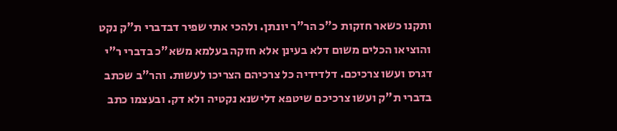ותקנו כשאר חזקות כ"כ הר"ר יונתן. ולהכי אתי שפיר דבדברי ת"ק נקט והוציאו הכלים משום דלא בעינן אלא חזקה בעלמא משא"כ בדברי ר"י דגרס ועשו צרכיכם. דלדידיה כל צרכיהם הצריכו לעשות. והר"ב שכתב בדברי ת"ק ועשו צרכיכם שיטפא דלישנא נקטיה ולא דק. ובעצמו כתב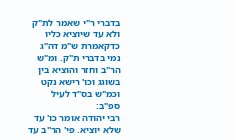בדברי ר"י שאמר לת"ק ולא עד שיוציא כליו כדקאמרת ש"מ דה"ג נמי בדברי ת"ק. ומ"ש הר"ב וחזר והוציא בין בשוגג וכו' רישא נקט וכמ"ש בס"ד לעיל ספ"ב:
רבי יהודה אומר כו' עד שלא יוציא. פי' הר"ב עד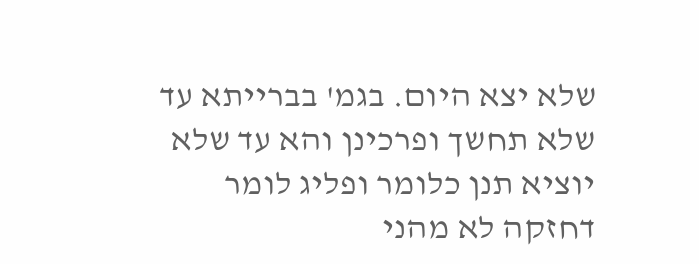שלא יצא היום. בגמ' בברייתא עד שלא תחשך ופרכינן והא עד שלא יוציא תנן כלומר ופליג לומר דחזקה לא מהני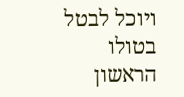ויוכל לבטל בטולו הראשון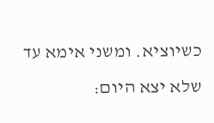כשיוציא. ומשני אימא עד שלא יצא היום: